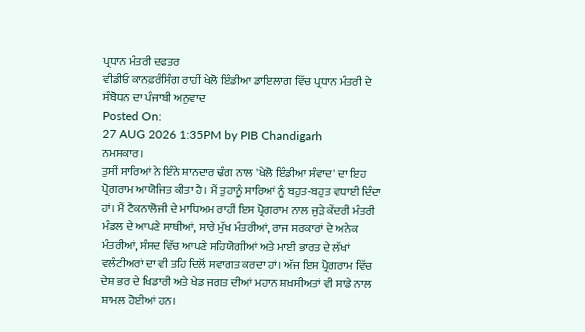ਪ੍ਰਧਾਨ ਮੰਤਰੀ ਦਫਤਰ
ਵੀਡੀਓ ਕਾਨਫ਼ਰੰਸਿੰਗ ਰਾਹੀਂ ਖੇਲੋ ਇੰਡੀਆ ਡਾਇਲਾਗ ਵਿੱਚ ਪ੍ਰਧਾਨ ਮੰਤਰੀ ਦੇ ਸੰਬੋਧਨ ਦਾ ਪੰਜਾਬੀ ਅਨੁਵਾਦ
Posted On:
27 AUG 2026 1:35PM by PIB Chandigarh
ਨਮਸਕਾਰ।
ਤੁਸੀਂ ਸਾਰਿਆਂ ਨੇ ਇੰਨੇ ਸ਼ਾਨਦਾਰ ਢੰਗ ਨਾਲ 'ਖੇਲੋ ਇੰਡੀਆ ਸੰਵਾਦ' ਦਾ ਇਹ ਪ੍ਰੋਗਰਾਮ ਆਯੋਜਿਤ ਕੀਤਾ ਹੈ। ਮੈਂ ਤੁਹਾਨੂੰ ਸਾਰਿਆਂ ਨੂੰ ਬਹੁਤ-ਬਹੁਤ ਵਧਾਈ ਦਿੰਦਾ ਹਾਂ। ਮੈਂ ਟੈਕਨਾਲੋਜੀ ਦੇ ਮਾਧਿਅਮ ਰਾਹੀਂ ਇਸ ਪ੍ਰੋਗਰਾਮ ਨਾਲ ਜੁੜੇ ਕੇਂਦਰੀ ਮੰਤਰੀ ਮੰਡਲ ਦੇ ਆਪਣੇ ਸਾਥੀਆਂ, ਸਾਰੇ ਮੁੱਖ ਮੰਤਰੀਆਂ, ਰਾਜ ਸਰਕਾਰਾਂ ਦੇ ਅਨੇਕ ਮੰਤਰੀਆਂ, ਸੰਸਦ ਵਿੱਚ ਆਪਣੇ ਸਹਿਯੋਗੀਆਂ ਅਤੇ ਮਾਈ ਭਾਰਤ ਦੇ ਲੱਖਾਂ ਵਲੰਟੀਅਰਾਂ ਦਾ ਵੀ ਤਹਿ ਦਿਲੋਂ ਸਵਾਗਤ ਕਰਦਾ ਹਾਂ। ਅੱਜ ਇਸ ਪ੍ਰੋਗਰਾਮ ਵਿੱਚ ਦੇਸ਼ ਭਰ ਦੇ ਖਿਡਾਰੀ ਅਤੇ ਖੇਡ ਜਗਤ ਦੀਆਂ ਮਹਾਨ ਸ਼ਖ਼ਸੀਅਤਾਂ ਵੀ ਸਾਡੇ ਨਾਲ ਸ਼ਾਮਲ ਹੋਈਆਂ ਹਨ।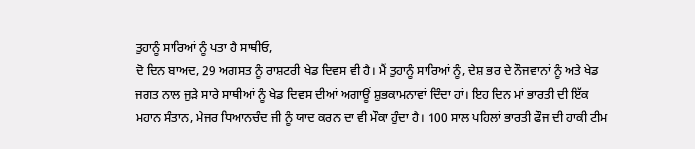ਤੁਹਾਨੂੰ ਸਾਰਿਆਂ ਨੂੰ ਪਤਾ ਹੈ ਸਾਥੀਓ,
ਦੋ ਦਿਨ ਬਾਅਦ, 29 ਅਗਸਤ ਨੂੰ ਰਾਸ਼ਟਰੀ ਖੇਡ ਦਿਵਸ ਵੀ ਹੈ। ਮੈਂ ਤੁਹਾਨੂੰ ਸਾਰਿਆਂ ਨੂੰ, ਦੇਸ਼ ਭਰ ਦੇ ਨੌਜਵਾਨਾਂ ਨੂੰ ਅਤੇ ਖੇਡ ਜਗਤ ਨਾਲ ਜੁੜੇ ਸਾਰੇ ਸਾਥੀਆਂ ਨੂੰ ਖੇਡ ਦਿਵਸ ਦੀਆਂ ਅਗਾਊਂ ਸ਼ੁਭਕਾਮਨਾਵਾਂ ਦਿੰਦਾ ਹਾਂ। ਇਹ ਦਿਨ ਮਾਂ ਭਾਰਤੀ ਦੀ ਇੱਕ ਮਹਾਨ ਸੰਤਾਨ, ਮੇਜਰ ਧਿਆਨਚੰਦ ਜੀ ਨੂੰ ਯਾਦ ਕਰਨ ਦਾ ਵੀ ਮੌਕਾ ਹੁੰਦਾ ਹੈ। 100 ਸਾਲ ਪਹਿਲਾਂ ਭਾਰਤੀ ਫੌਜ ਦੀ ਹਾਕੀ ਟੀਮ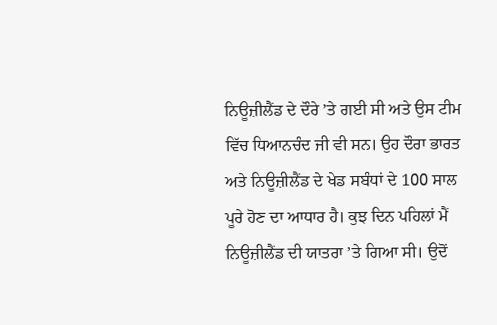ਨਿਊਜ਼ੀਲੈਂਡ ਦੇ ਦੌਰੇ ’ਤੇ ਗਈ ਸੀ ਅਤੇ ਉਸ ਟੀਮ ਵਿੱਚ ਧਿਆਨਚੰਦ ਜੀ ਵੀ ਸਨ। ਉਹ ਦੌਰਾ ਭਾਰਤ ਅਤੇ ਨਿਊਜ਼ੀਲੈਂਡ ਦੇ ਖੇਡ ਸਬੰਧਾਂ ਦੇ 100 ਸਾਲ ਪੂਰੇ ਹੋਣ ਦਾ ਆਧਾਰ ਹੈ। ਕੁਝ ਦਿਨ ਪਹਿਲਾਂ ਮੈਂ ਨਿਊਜ਼ੀਲੈਂਡ ਦੀ ਯਾਤਰਾ ’ਤੇ ਗਿਆ ਸੀ। ਉਦੋਂ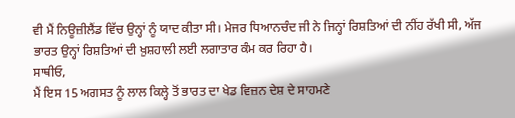ਵੀ ਮੈਂ ਨਿਊਜ਼ੀਲੈਂਡ ਵਿੱਚ ਉਨ੍ਹਾਂ ਨੂੰ ਯਾਦ ਕੀਤਾ ਸੀ। ਮੇਜਰ ਧਿਆਨਚੰਦ ਜੀ ਨੇ ਜਿਨ੍ਹਾਂ ਰਿਸ਼ਤਿਆਂ ਦੀ ਨੀਂਹ ਰੱਖੀ ਸੀ, ਅੱਜ ਭਾਰਤ ਉਨ੍ਹਾਂ ਰਿਸ਼ਤਿਆਂ ਦੀ ਖ਼ੁਸ਼ਹਾਲੀ ਲਈ ਲਗਾਤਾਰ ਕੰਮ ਕਰ ਰਿਹਾ ਹੈ।
ਸਾਥੀਓ,
ਮੈਂ ਇਸ 15 ਅਗਸਤ ਨੂੰ ਲਾਲ ਕਿਲ੍ਹੇ ਤੋਂ ਭਾਰਤ ਦਾ ਖੇਡ ਵਿਜ਼ਨ ਦੇਸ਼ ਦੇ ਸਾਹਮਣੇ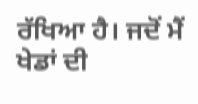ਰੱਖਿਆ ਹੈ। ਜਦੋਂ ਮੈਂ ਖੇਡਾਂ ਦੀ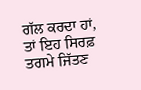ਗੱਲ ਕਰਦਾ ਹਾਂ, ਤਾਂ ਇਹ ਸਿਰਫ਼ ਤਗਮੇ ਜਿੱਤਣ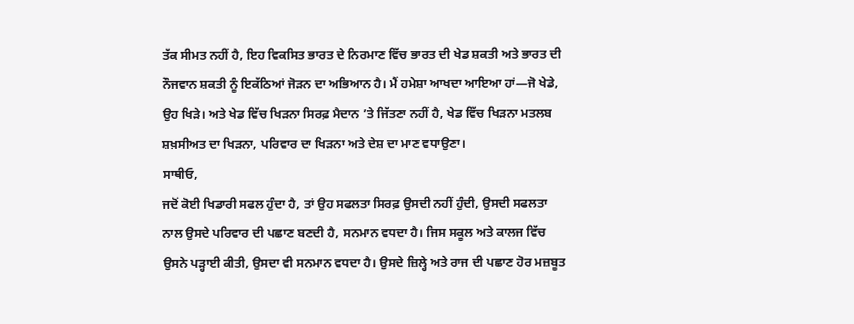ਤੱਕ ਸੀਮਤ ਨਹੀਂ ਹੈ, ਇਹ ਵਿਕਸਿਤ ਭਾਰਤ ਦੇ ਨਿਰਮਾਣ ਵਿੱਚ ਭਾਰਤ ਦੀ ਖੇਡ ਸ਼ਕਤੀ ਅਤੇ ਭਾਰਤ ਦੀ ਨੌਜਵਾਨ ਸ਼ਕਤੀ ਨੂੰ ਇਕੱਠਿਆਂ ਜੋੜਨ ਦਾ ਅਭਿਆਨ ਹੈ। ਮੈਂ ਹਮੇਸ਼ਾ ਆਖਦਾ ਆਇਆ ਹਾਂ—ਜੋ ਖੇਡੇ, ਉਹ ਖਿੜੇ। ਅਤੇ ਖੇਡ ਵਿੱਚ ਖਿੜਨਾ ਸਿਰਫ਼ ਮੈਦਾਨ ’ਤੇ ਜਿੱਤਣਾ ਨਹੀਂ ਹੈ, ਖੇਡ ਵਿੱਚ ਖਿੜਨਾ ਮਤਲਬ ਸ਼ਖ਼ਸੀਅਤ ਦਾ ਖਿੜਨਾ, ਪਰਿਵਾਰ ਦਾ ਖਿੜਨਾ ਅਤੇ ਦੇਸ਼ ਦਾ ਮਾਣ ਵਧਾਉਣਾ।
ਸਾਥੀਓ,
ਜਦੋਂ ਕੋਈ ਖਿਡਾਰੀ ਸਫਲ ਹੁੰਦਾ ਹੈ, ਤਾਂ ਉਹ ਸਫਲਤਾ ਸਿਰਫ਼ ਉਸਦੀ ਨਹੀਂ ਹੁੰਦੀ, ਉਸਦੀ ਸਫਲਤਾ ਨਾਲ ਉਸਦੇ ਪਰਿਵਾਰ ਦੀ ਪਛਾਣ ਬਣਦੀ ਹੈ, ਸਨਮਾਨ ਵਧਦਾ ਹੈ। ਜਿਸ ਸਕੂਲ ਅਤੇ ਕਾਲਜ ਵਿੱਚ ਉਸਨੇ ਪੜ੍ਹਾਈ ਕੀਤੀ, ਉਸਦਾ ਵੀ ਸਨਮਾਨ ਵਧਦਾ ਹੈ। ਉਸਦੇ ਜ਼ਿਲ੍ਹੇ ਅਤੇ ਰਾਜ ਦੀ ਪਛਾਣ ਹੋਰ ਮਜ਼ਬੂਤ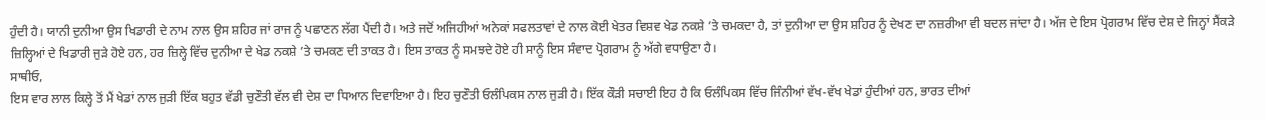ਹੁੰਦੀ ਹੈ। ਯਾਨੀ ਦੁਨੀਆ ਉਸ ਖਿਡਾਰੀ ਦੇ ਨਾਮ ਨਾਲ ਉਸ ਸ਼ਹਿਰ ਜਾਂ ਰਾਜ ਨੂੰ ਪਛਾਣਨ ਲੱਗ ਪੈਂਦੀ ਹੈ। ਅਤੇ ਜਦੋਂ ਅਜਿਹੀਆਂ ਅਨੇਕਾਂ ਸਫਲਤਾਵਾਂ ਦੇ ਨਾਲ ਕੋਈ ਖੇਤਰ ਵਿਸ਼ਵ ਖੇਡ ਨਕਸ਼ੇ ’ਤੇ ਚਮਕਦਾ ਹੈ, ਤਾਂ ਦੁਨੀਆ ਦਾ ਉਸ ਸ਼ਹਿਰ ਨੂੰ ਦੇਖਣ ਦਾ ਨਜ਼ਰੀਆ ਵੀ ਬਦਲ ਜਾਂਦਾ ਹੈ। ਅੱਜ ਦੇ ਇਸ ਪ੍ਰੋਗਰਾਮ ਵਿੱਚ ਦੇਸ਼ ਦੇ ਜਿਨ੍ਹਾਂ ਸੈਂਕੜੇ ਜ਼ਿਲ੍ਹਿਆਂ ਦੇ ਖਿਡਾਰੀ ਜੁੜੇ ਹੋਏ ਹਨ, ਹਰ ਜ਼ਿਲ੍ਹੇ ਵਿੱਚ ਦੁਨੀਆ ਦੇ ਖੇਡ ਨਕਸ਼ੇ ’ਤੇ ਚਮਕਣ ਦੀ ਤਾਕਤ ਹੈ। ਇਸ ਤਾਕਤ ਨੂੰ ਸਮਝਦੇ ਹੋਏ ਹੀ ਸਾਨੂੰ ਇਸ ਸੰਵਾਦ ਪ੍ਰੋਗਰਾਮ ਨੂੰ ਅੱਗੇ ਵਧਾਉਣਾ ਹੈ।
ਸਾਥੀਓ,
ਇਸ ਵਾਰ ਲਾਲ ਕਿਲ੍ਹੇ ਤੋਂ ਮੈਂ ਖੇਡਾਂ ਨਾਲ ਜੁੜੀ ਇੱਕ ਬਹੁਤ ਵੱਡੀ ਚੁਣੌਤੀ ਵੱਲ ਵੀ ਦੇਸ਼ ਦਾ ਧਿਆਨ ਦਿਵਾਇਆ ਹੈ। ਇਹ ਚੁਣੌਤੀ ਓਲੰਪਿਕਸ ਨਾਲ ਜੁੜੀ ਹੈ। ਇੱਕ ਕੌੜੀ ਸਚਾਈ ਇਹ ਹੈ ਕਿ ਓਲੰਪਿਕਸ ਵਿੱਚ ਜਿੰਨੀਆਂ ਵੱਖ-ਵੱਖ ਖੇਡਾਂ ਹੁੰਦੀਆਂ ਹਨ, ਭਾਰਤ ਦੀਆਂ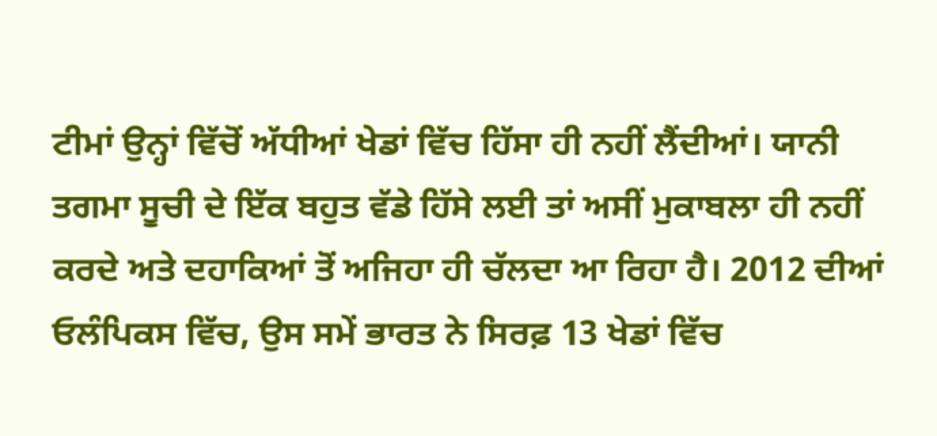ਟੀਮਾਂ ਉਨ੍ਹਾਂ ਵਿੱਚੋਂ ਅੱਧੀਆਂ ਖੇਡਾਂ ਵਿੱਚ ਹਿੱਸਾ ਹੀ ਨਹੀਂ ਲੈਂਦੀਆਂ। ਯਾਨੀ ਤਗਮਾ ਸੂਚੀ ਦੇ ਇੱਕ ਬਹੁਤ ਵੱਡੇ ਹਿੱਸੇ ਲਈ ਤਾਂ ਅਸੀਂ ਮੁਕਾਬਲਾ ਹੀ ਨਹੀਂ ਕਰਦੇ ਅਤੇ ਦਹਾਕਿਆਂ ਤੋਂ ਅਜਿਹਾ ਹੀ ਚੱਲਦਾ ਆ ਰਿਹਾ ਹੈ। 2012 ਦੀਆਂ ਓਲੰਪਿਕਸ ਵਿੱਚ, ਉਸ ਸਮੇਂ ਭਾਰਤ ਨੇ ਸਿਰਫ਼ 13 ਖੇਡਾਂ ਵਿੱਚ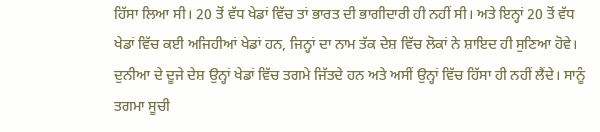ਹਿੱਸਾ ਲਿਆ ਸੀ। 20 ਤੋਂ ਵੱਧ ਖੇਡਾਂ ਵਿੱਚ ਤਾਂ ਭਾਰਤ ਦੀ ਭਾਗੀਦਾਰੀ ਹੀ ਨਹੀਂ ਸੀ। ਅਤੇ ਇਨ੍ਹਾਂ 20 ਤੋਂ ਵੱਧ ਖੇਡਾਂ ਵਿੱਚ ਕਈ ਅਜਿਹੀਆਂ ਖੇਡਾਂ ਹਨ, ਜਿਨ੍ਹਾਂ ਦਾ ਨਾਮ ਤੱਕ ਦੇਸ਼ ਵਿੱਚ ਲੋਕਾਂ ਨੇ ਸ਼ਾਇਦ ਹੀ ਸੁਣਿਆ ਹੋਵੇ। ਦੁਨੀਆ ਦੇ ਦੂਜੇ ਦੇਸ਼ ਉਨ੍ਹਾਂ ਖੇਡਾਂ ਵਿੱਚ ਤਗਮੇ ਜਿੱਤਦੇ ਹਨ ਅਤੇ ਅਸੀਂ ਉਨ੍ਹਾਂ ਵਿੱਚ ਹਿੱਸਾ ਹੀ ਨਹੀਂ ਲੈਂਦੇ। ਸਾਨੂੰ ਤਗਮਾ ਸੂਚੀ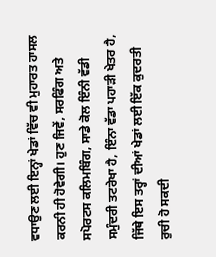ਵਧਾਉਣ ਲਈ ਇਨ੍ਹਾਂ ਖੇਡਾਂ ਵਿੱਚ ਵੀ ਮੁਹਾਰਤ ਹਾਸਲ ਕਰਨੀ ਹੀ ਹੋਵੇਗੀ। ਹੁਣ ਜਿਵੇਂ, ਸਰਫਿੰਗ ਅਤੇ ਸਪੋਰਟਸ ਕਲਿਮਬਿੰਗ, ਸਾਡੇ ਕੋਲ ਇੰਨੀ ਵੱਡੀ ਸਮੁੰਦਰੀ ਤਟਰੇਖਾ ਹੈ, ਇੰਨਾ ਵੱਡਾ ਪਹਾੜੀ ਖੇਤਰ ਹੈ, ਜਿੱਥੇ ਇਸ ਤਰ੍ਹਾਂ ਦੀਆਂ ਖੇਡਾਂ ਲਈ ਇੱਕ ਕੁਦਰਤੀ ਰੁਚੀ ਹੋ ਸਕਦੀ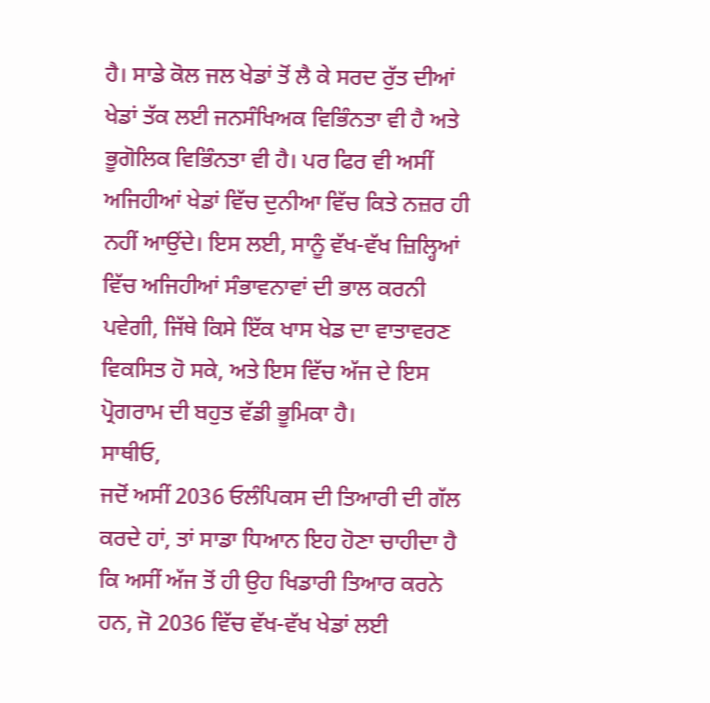ਹੈ। ਸਾਡੇ ਕੋਲ ਜਲ ਖੇਡਾਂ ਤੋਂ ਲੈ ਕੇ ਸਰਦ ਰੁੱਤ ਦੀਆਂ ਖੇਡਾਂ ਤੱਕ ਲਈ ਜਨਸੰਖਿਅਕ ਵਿਭਿੰਨਤਾ ਵੀ ਹੈ ਅਤੇ ਭੂਗੋਲਿਕ ਵਿਭਿੰਨਤਾ ਵੀ ਹੈ। ਪਰ ਫਿਰ ਵੀ ਅਸੀਂ ਅਜਿਹੀਆਂ ਖੇਡਾਂ ਵਿੱਚ ਦੁਨੀਆ ਵਿੱਚ ਕਿਤੇ ਨਜ਼ਰ ਹੀ ਨਹੀਂ ਆਉਂਦੇ। ਇਸ ਲਈ, ਸਾਨੂੰ ਵੱਖ-ਵੱਖ ਜ਼ਿਲ੍ਹਿਆਂ ਵਿੱਚ ਅਜਿਹੀਆਂ ਸੰਭਾਵਨਾਵਾਂ ਦੀ ਭਾਲ ਕਰਨੀ ਪਵੇਗੀ, ਜਿੱਥੇ ਕਿਸੇ ਇੱਕ ਖਾਸ ਖੇਡ ਦਾ ਵਾਤਾਵਰਣ ਵਿਕਸਿਤ ਹੋ ਸਕੇ, ਅਤੇ ਇਸ ਵਿੱਚ ਅੱਜ ਦੇ ਇਸ ਪ੍ਰੋਗਰਾਮ ਦੀ ਬਹੁਤ ਵੱਡੀ ਭੂਮਿਕਾ ਹੈ।
ਸਾਥੀਓ,
ਜਦੋਂ ਅਸੀਂ 2036 ਓਲੰਪਿਕਸ ਦੀ ਤਿਆਰੀ ਦੀ ਗੱਲ ਕਰਦੇ ਹਾਂ, ਤਾਂ ਸਾਡਾ ਧਿਆਨ ਇਹ ਹੋਣਾ ਚਾਹੀਦਾ ਹੈ ਕਿ ਅਸੀਂ ਅੱਜ ਤੋਂ ਹੀ ਉਹ ਖਿਡਾਰੀ ਤਿਆਰ ਕਰਨੇ ਹਨ, ਜੋ 2036 ਵਿੱਚ ਵੱਖ-ਵੱਖ ਖੇਡਾਂ ਲਈ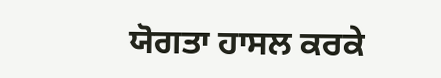ਯੋਗਤਾ ਹਾਸਲ ਕਰਕੇ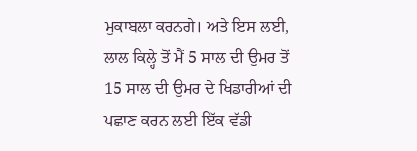ਮੁਕਾਬਲਾ ਕਰਨਗੇ। ਅਤੇ ਇਸ ਲਈ, ਲਾਲ ਕਿਲ੍ਹੇ ਤੋਂ ਮੈਂ 5 ਸਾਲ ਦੀ ਉਮਰ ਤੋਂ 15 ਸਾਲ ਦੀ ਉਮਰ ਦੇ ਖਿਡਾਰੀਆਂ ਦੀ ਪਛਾਣ ਕਰਨ ਲਈ ਇੱਕ ਵੱਡੀ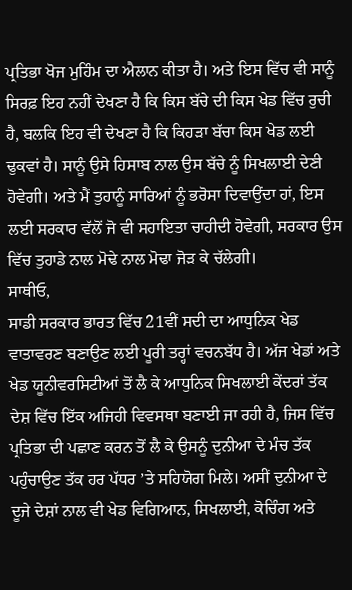ਪ੍ਰਤਿਭਾ ਖੋਜ ਮੁਹਿੰਮ ਦਾ ਐਲਾਨ ਕੀਤਾ ਹੈ। ਅਤੇ ਇਸ ਵਿੱਚ ਵੀ ਸਾਨੂੰ ਸਿਰਫ਼ ਇਹ ਨਹੀਂ ਦੇਖਣਾ ਹੈ ਕਿ ਕਿਸ ਬੱਚੇ ਦੀ ਕਿਸ ਖੇਡ ਵਿੱਚ ਰੁਚੀ ਹੈ, ਬਲਕਿ ਇਹ ਵੀ ਦੇਖਣਾ ਹੈ ਕਿ ਕਿਹੜਾ ਬੱਚਾ ਕਿਸ ਖੇਡ ਲਈ ਢੁਕਵਾਂ ਹੈ। ਸਾਨੂੰ ਉਸੇ ਹਿਸਾਬ ਨਾਲ ਉਸ ਬੱਚੇ ਨੂੰ ਸਿਖਲਾਈ ਦੇਣੀ ਹੋਵੇਗੀ। ਅਤੇ ਮੈਂ ਤੁਹਾਨੂੰ ਸਾਰਿਆਂ ਨੂੰ ਭਰੋਸਾ ਦਿਵਾਉਂਦਾ ਹਾਂ, ਇਸ ਲਈ ਸਰਕਾਰ ਵੱਲੋਂ ਜੋ ਵੀ ਸਹਾਇਤਾ ਚਾਹੀਦੀ ਹੋਵੇਗੀ, ਸਰਕਾਰ ਉਸ ਵਿੱਚ ਤੁਹਾਡੇ ਨਾਲ ਮੋਢੇ ਨਾਲ ਮੋਢਾ ਜੋੜ ਕੇ ਚੱਲੇਗੀ।
ਸਾਥੀਓ,
ਸਾਡੀ ਸਰਕਾਰ ਭਾਰਤ ਵਿੱਚ 21ਵੀਂ ਸਦੀ ਦਾ ਆਧੁਨਿਕ ਖੇਡ ਵਾਤਾਵਰਣ ਬਣਾਉਣ ਲਈ ਪੂਰੀ ਤਰ੍ਹਾਂ ਵਚਨਬੱਧ ਹੈ। ਅੱਜ ਖੇਡਾਂ ਅਤੇ ਖੇਡ ਯੂਨੀਵਰਸਿਟੀਆਂ ਤੋਂ ਲੈ ਕੇ ਆਧੁਨਿਕ ਸਿਖਲਾਈ ਕੇਂਦਰਾਂ ਤੱਕ ਦੇਸ਼ ਵਿੱਚ ਇੱਕ ਅਜਿਹੀ ਵਿਵਸਥਾ ਬਣਾਈ ਜਾ ਰਹੀ ਹੈ, ਜਿਸ ਵਿੱਚ ਪ੍ਰਤਿਭਾ ਦੀ ਪਛਾਣ ਕਰਨ ਤੋਂ ਲੈ ਕੇ ਉਸਨੂੰ ਦੁਨੀਆ ਦੇ ਮੰਚ ਤੱਕ ਪਹੁੰਚਾਉਣ ਤੱਕ ਹਰ ਪੱਧਰ ’ਤੇ ਸਹਿਯੋਗ ਮਿਲੇ। ਅਸੀਂ ਦੁਨੀਆ ਦੇ ਦੂਜੇ ਦੇਸ਼ਾਂ ਨਾਲ ਵੀ ਖੇਡ ਵਿਗਿਆਨ, ਸਿਖਲਾਈ, ਕੋਚਿੰਗ ਅਤੇ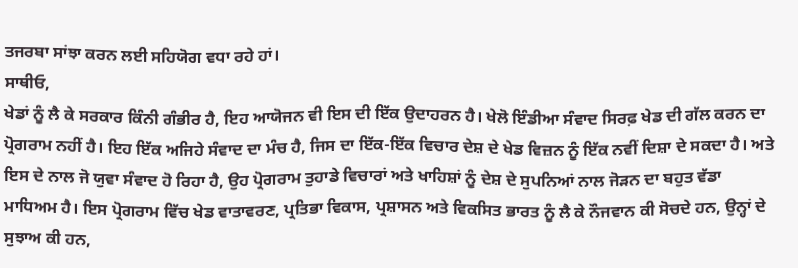ਤਜਰਬਾ ਸਾਂਝਾ ਕਰਨ ਲਈ ਸਹਿਯੋਗ ਵਧਾ ਰਹੇ ਹਾਂ।
ਸਾਥੀਓ,
ਖੇਡਾਂ ਨੂੰ ਲੈ ਕੇ ਸਰਕਾਰ ਕਿੰਨੀ ਗੰਭੀਰ ਹੈ, ਇਹ ਆਯੋਜਨ ਵੀ ਇਸ ਦੀ ਇੱਕ ਉਦਾਹਰਨ ਹੈ। ਖੇਲੋ ਇੰਡੀਆ ਸੰਵਾਦ ਸਿਰਫ਼ ਖੇਡ ਦੀ ਗੱਲ ਕਰਨ ਦਾ ਪ੍ਰੋਗਰਾਮ ਨਹੀਂ ਹੈ। ਇਹ ਇੱਕ ਅਜਿਹੇ ਸੰਵਾਦ ਦਾ ਮੰਚ ਹੈ, ਜਿਸ ਦਾ ਇੱਕ-ਇੱਕ ਵਿਚਾਰ ਦੇਸ਼ ਦੇ ਖੇਡ ਵਿਜ਼ਨ ਨੂੰ ਇੱਕ ਨਵੀਂ ਦਿਸ਼ਾ ਦੇ ਸਕਦਾ ਹੈ। ਅਤੇ ਇਸ ਦੇ ਨਾਲ ਜੋ ਯੁਵਾ ਸੰਵਾਦ ਹੋ ਰਿਹਾ ਹੈ, ਉਹ ਪ੍ਰੋਗਰਾਮ ਤੁਹਾਡੇ ਵਿਚਾਰਾਂ ਅਤੇ ਖਾਹਿਸ਼ਾਂ ਨੂੰ ਦੇਸ਼ ਦੇ ਸੁਪਨਿਆਂ ਨਾਲ ਜੋੜਨ ਦਾ ਬਹੁਤ ਵੱਡਾ ਮਾਧਿਅਮ ਹੈ। ਇਸ ਪ੍ਰੋਗਰਾਮ ਵਿੱਚ ਖੇਡ ਵਾਤਾਵਰਣ, ਪ੍ਰਤਿਭਾ ਵਿਕਾਸ, ਪ੍ਰਸ਼ਾਸਨ ਅਤੇ ਵਿਕਸਿਤ ਭਾਰਤ ਨੂੰ ਲੈ ਕੇ ਨੌਜਵਾਨ ਕੀ ਸੋਚਦੇ ਹਨ, ਉਨ੍ਹਾਂ ਦੇ ਸੁਝਾਅ ਕੀ ਹਨ,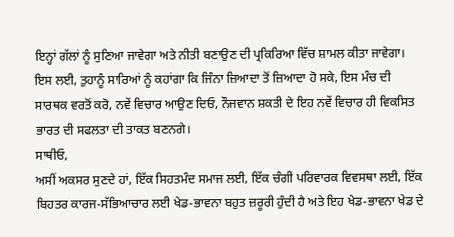ਇਨ੍ਹਾਂ ਗੱਲਾਂ ਨੂੰ ਸੁਣਿਆ ਜਾਵੇਗਾ ਅਤੇ ਨੀਤੀ ਬਣਾਉਣ ਦੀ ਪ੍ਰਕਿਰਿਆ ਵਿੱਚ ਸ਼ਾਮਲ ਕੀਤਾ ਜਾਵੇਗਾ। ਇਸ ਲਈ, ਤੁਹਾਨੂੰ ਸਾਰਿਆਂ ਨੂੰ ਕਹਾਂਗਾ ਕਿ ਜਿੰਨਾ ਜ਼ਿਆਦਾ ਤੋਂ ਜ਼ਿਆਦਾ ਹੋ ਸਕੇ, ਇਸ ਮੰਚ ਦੀ ਸਾਰਥਕ ਵਰਤੋਂ ਕਰੋ, ਨਵੇਂ ਵਿਚਾਰ ਆਉਣ ਦਿਓ, ਨੌਜਵਾਨ ਸ਼ਕਤੀ ਦੇ ਇਹ ਨਵੇਂ ਵਿਚਾਰ ਹੀ ਵਿਕਸਿਤ ਭਾਰਤ ਦੀ ਸਫਲਤਾ ਦੀ ਤਾਕਤ ਬਣਨਗੇ।
ਸਾਥੀਓ,
ਅਸੀਂ ਅਕਸਰ ਸੁਣਦੇ ਹਾਂ, ਇੱਕ ਸਿਹਤਮੰਦ ਸਮਾਜ ਲਈ, ਇੱਕ ਚੰਗੀ ਪਰਿਵਾਰਕ ਵਿਵਸਥਾ ਲਈ, ਇੱਕ ਬਿਹਤਰ ਕਾਰਜ-ਸੱਭਿਆਚਾਰ ਲਈ ਖੇਡ-ਭਾਵਨਾ ਬਹੁਤ ਜ਼ਰੂਰੀ ਹੁੰਦੀ ਹੈ ਅਤੇ ਇਹ ਖੇਡ-ਭਾਵਨਾ ਖੇਡ ਦੇ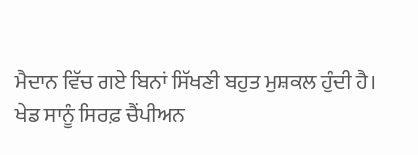ਮੈਦਾਨ ਵਿੱਚ ਗਏ ਬਿਨਾਂ ਸਿੱਖਣੀ ਬਹੁਤ ਮੁਸ਼ਕਲ ਹੁੰਦੀ ਹੈ। ਖੇਡ ਸਾਨੂੰ ਸਿਰਫ਼ ਚੈਂਪੀਅਨ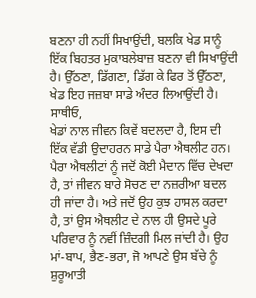ਬਣਨਾ ਹੀ ਨਹੀਂ ਸਿਖਾਉਂਦੀ, ਬਲਕਿ ਖੇਡ ਸਾਨੂੰ ਇੱਕ ਬਿਹਤਰ ਮੁਕਾਬਲੇਬਾਜ਼ ਬਣਨਾ ਵੀ ਸਿਖਾਉਂਦੀ ਹੈ। ਉੱਠਣਾ, ਡਿੱਗਣਾ, ਡਿੱਗ ਕੇ ਫਿਰ ਤੋਂ ਉੱਠਣਾ, ਖੇਡ ਇਹ ਜਜ਼ਬਾ ਸਾਡੇ ਅੰਦਰ ਲਿਆਉਂਦੀ ਹੈ।
ਸਾਥੀਓ,
ਖੇਡਾਂ ਨਾਲ ਜੀਵਨ ਕਿਵੇਂ ਬਦਲਦਾ ਹੈ, ਇਸ ਦੀ ਇੱਕ ਵੱਡੀ ਉਦਾਹਰਨ ਸਾਡੇ ਪੈਰਾ ਐਥਲੀਟ ਹਨ। ਪੈਰਾ ਐਥਲੀਟਾਂ ਨੂੰ ਜਦੋਂ ਕੋਈ ਮੈਦਾਨ ਵਿੱਚ ਦੇਖਦਾ ਹੈ, ਤਾਂ ਜੀਵਨ ਬਾਰੇ ਸੋਚਣ ਦਾ ਨਜ਼ਰੀਆ ਬਦਲ ਹੀ ਜਾਂਦਾ ਹੈ। ਅਤੇ ਜਦੋਂ ਉਹ ਕੁਝ ਹਾਸਲ ਕਰਦਾ ਹੈ, ਤਾਂ ਉਸ ਐਥਲੀਟ ਦੇ ਨਾਲ ਹੀ ਉਸਦੇ ਪੂਰੇ ਪਰਿਵਾਰ ਨੂੰ ਨਵੀਂ ਜ਼ਿੰਦਗੀ ਮਿਲ ਜਾਂਦੀ ਹੈ। ਉਹ ਮਾਂ-ਬਾਪ, ਭੈਣ-ਭਰਾ, ਜੋ ਆਪਣੇ ਉਸ ਬੱਚੇ ਨੂੰ ਸ਼ੁਰੂਆਤੀ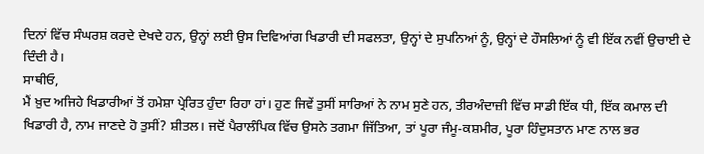ਦਿਨਾਂ ਵਿੱਚ ਸੰਘਰਸ਼ ਕਰਦੇ ਦੇਖਦੇ ਹਨ, ਉਨ੍ਹਾਂ ਲਈ ਉਸ ਦਿਵਿਆਂਗ ਖਿਡਾਰੀ ਦੀ ਸਫਲਤਾ, ਉਨ੍ਹਾਂ ਦੇ ਸੁਪਨਿਆਂ ਨੂੰ, ਉਨ੍ਹਾਂ ਦੇ ਹੌਸਲਿਆਂ ਨੂੰ ਵੀ ਇੱਕ ਨਵੀਂ ਉਚਾਈ ਦੇ ਦਿੰਦੀ ਹੈ।
ਸਾਥੀਓ,
ਮੈਂ ਖ਼ੁਦ ਅਜਿਹੇ ਖਿਡਾਰੀਆਂ ਤੋਂ ਹਮੇਸ਼ਾ ਪ੍ਰੇਰਿਤ ਹੁੰਦਾ ਰਿਹਾ ਹਾਂ। ਹੁਣ ਜਿਵੇਂ ਤੁਸੀਂ ਸਾਰਿਆਂ ਨੇ ਨਾਮ ਸੁਣੇ ਹਨ, ਤੀਰਅੰਦਾਜ਼ੀ ਵਿੱਚ ਸਾਡੀ ਇੱਕ ਧੀ, ਇੱਕ ਕਮਾਲ ਦੀ ਖਿਡਾਰੀ ਹੈ, ਨਾਮ ਜਾਣਦੇ ਹੋ ਤੁਸੀਂ? ਸ਼ੀਤਲ। ਜਦੋਂ ਪੈਰਾਲੰਪਿਕ ਵਿੱਚ ਉਸਨੇ ਤਗਮਾ ਜਿੱਤਿਆ, ਤਾਂ ਪੂਰਾ ਜੰਮੂ-ਕਸ਼ਮੀਰ, ਪੂਰਾ ਹਿੰਦੁਸਤਾਨ ਮਾਣ ਨਾਲ ਭਰ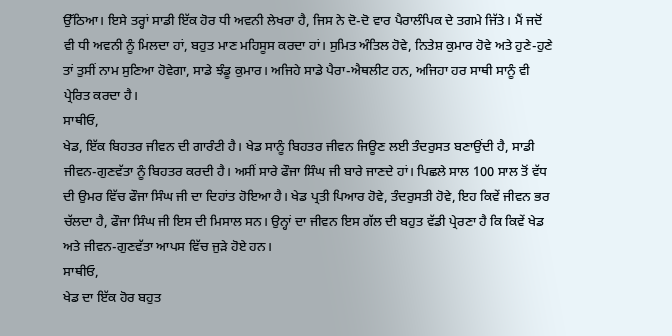ਉੱਠਿਆ। ਇਸੇ ਤਰ੍ਹਾਂ ਸਾਡੀ ਇੱਕ ਹੋਰ ਧੀ ਅਵਨੀ ਲੇਖਰਾ ਹੈ, ਜਿਸ ਨੇ ਦੋ-ਦੋ ਵਾਰ ਪੈਰਾਲੰਪਿਕ ਦੇ ਤਗਮੇ ਜਿੱਤੇ। ਮੈਂ ਜਦੋਂ ਵੀ ਧੀ ਅਵਨੀ ਨੂੰ ਮਿਲਦਾ ਹਾਂ, ਬਹੁਤ ਮਾਣ ਮਹਿਸੂਸ ਕਰਦਾ ਹਾਂ। ਸੁਮਿਤ ਅੰਤਿਲ ਹੋਵੇ, ਨਿਤੇਸ਼ ਕੁਮਾਰ ਹੋਵੇ ਅਤੇ ਹੁਣੇ-ਹੁਣੇ ਤਾਂ ਤੁਸੀਂ ਨਾਮ ਸੁਣਿਆ ਹੋਵੇਗਾ, ਸਾਡੇ ਝੰਡੂ ਕੁਮਾਰ। ਅਜਿਹੇ ਸਾਡੇ ਪੈਰਾ-ਐਥਲੀਟ ਹਨ, ਅਜਿਹਾ ਹਰ ਸਾਥੀ ਸਾਨੂੰ ਵੀ ਪ੍ਰੇਰਿਤ ਕਰਦਾ ਹੈ।
ਸਾਥੀਓ,
ਖੇਡ, ਇੱਕ ਬਿਹਤਰ ਜੀਵਨ ਦੀ ਗਾਰੰਟੀ ਹੈ। ਖੇਡ ਸਾਨੂੰ ਬਿਹਤਰ ਜੀਵਨ ਜਿਊਣ ਲਈ ਤੰਦਰੁਸਤ ਬਣਾਉਂਦੀ ਹੈ, ਸਾਡੀ ਜੀਵਨ-ਗੁਣਵੱਤਾ ਨੂੰ ਬਿਹਤਰ ਕਰਦੀ ਹੈ। ਅਸੀਂ ਸਾਰੇ ਫੌਜਾ ਸਿੰਘ ਜੀ ਬਾਰੇ ਜਾਣਦੇ ਹਾਂ। ਪਿਛਲੇ ਸਾਲ 100 ਸਾਲ ਤੋਂ ਵੱਧ ਦੀ ਉਮਰ ਵਿੱਚ ਫੌਜਾ ਸਿੰਘ ਜੀ ਦਾ ਦਿਹਾਂਤ ਹੋਇਆ ਹੈ। ਖੇਡ ਪ੍ਰਤੀ ਪਿਆਰ ਹੋਵੇ, ਤੰਦਰੁਸਤੀ ਹੋਵੇ, ਇਹ ਕਿਵੇਂ ਜੀਵਨ ਭਰ ਚੱਲਦਾ ਹੈ, ਫੌਜਾ ਸਿੰਘ ਜੀ ਇਸ ਦੀ ਮਿਸਾਲ ਸਨ। ਉਨ੍ਹਾਂ ਦਾ ਜੀਵਨ ਇਸ ਗੱਲ ਦੀ ਬਹੁਤ ਵੱਡੀ ਪ੍ਰੇਰਣਾ ਹੈ ਕਿ ਕਿਵੇਂ ਖੇਡ ਅਤੇ ਜੀਵਨ-ਗੁਣਵੱਤਾ ਆਪਸ ਵਿੱਚ ਜੁੜੇ ਹੋਏ ਹਨ।
ਸਾਥੀਓ,
ਖੇਡ ਦਾ ਇੱਕ ਹੋਰ ਬਹੁਤ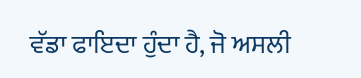ਵੱਡਾ ਫਾਇਦਾ ਹੁੰਦਾ ਹੈ, ਜੋ ਅਸਲੀ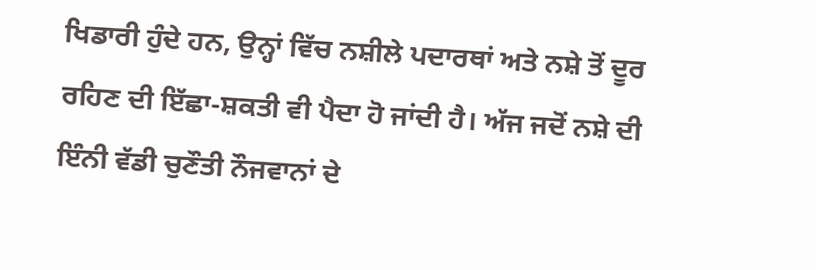ਖਿਡਾਰੀ ਹੁੰਦੇ ਹਨ, ਉਨ੍ਹਾਂ ਵਿੱਚ ਨਸ਼ੀਲੇ ਪਦਾਰਥਾਂ ਅਤੇ ਨਸ਼ੇ ਤੋਂ ਦੂਰ ਰਹਿਣ ਦੀ ਇੱਛਾ-ਸ਼ਕਤੀ ਵੀ ਪੈਦਾ ਹੋ ਜਾਂਦੀ ਹੈ। ਅੱਜ ਜਦੋਂ ਨਸ਼ੇ ਦੀ ਇੰਨੀ ਵੱਡੀ ਚੁਣੌਤੀ ਨੌਜਵਾਨਾਂ ਦੇ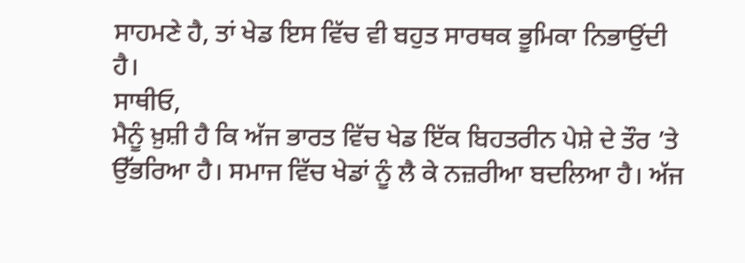ਸਾਹਮਣੇ ਹੈ, ਤਾਂ ਖੇਡ ਇਸ ਵਿੱਚ ਵੀ ਬਹੁਤ ਸਾਰਥਕ ਭੂਮਿਕਾ ਨਿਭਾਉਂਦੀ ਹੈ।
ਸਾਥੀਓ,
ਮੈਨੂੰ ਖ਼ੁਸ਼ੀ ਹੈ ਕਿ ਅੱਜ ਭਾਰਤ ਵਿੱਚ ਖੇਡ ਇੱਕ ਬਿਹਤਰੀਨ ਪੇਸ਼ੇ ਦੇ ਤੌਰ ’ਤੇ ਉੱਭਰਿਆ ਹੈ। ਸਮਾਜ ਵਿੱਚ ਖੇਡਾਂ ਨੂੰ ਲੈ ਕੇ ਨਜ਼ਰੀਆ ਬਦਲਿਆ ਹੈ। ਅੱਜ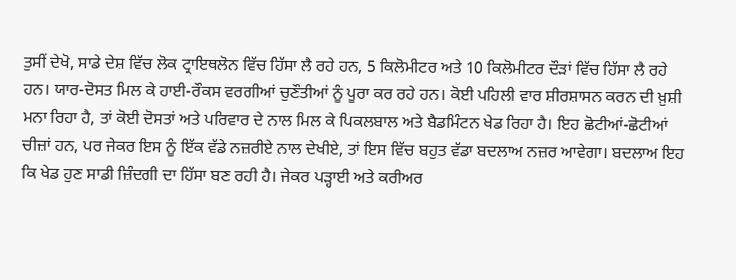ਤੁਸੀਂ ਦੇਖੋ, ਸਾਡੇ ਦੇਸ਼ ਵਿੱਚ ਲੋਕ ਟ੍ਰਾਇਥਲੋਨ ਵਿੱਚ ਹਿੱਸਾ ਲੈ ਰਹੇ ਹਨ, 5 ਕਿਲੋਮੀਟਰ ਅਤੇ 10 ਕਿਲੋਮੀਟਰ ਦੌੜਾਂ ਵਿੱਚ ਹਿੱਸਾ ਲੈ ਰਹੇ ਹਨ। ਯਾਰ-ਦੋਸਤ ਮਿਲ ਕੇ ਹਾਈ-ਰੌਕਸ ਵਰਗੀਆਂ ਚੁਣੌਤੀਆਂ ਨੂੰ ਪੂਰਾ ਕਰ ਰਹੇ ਹਨ। ਕੋਈ ਪਹਿਲੀ ਵਾਰ ਸ਼ੀਰਸ਼ਾਸਨ ਕਰਨ ਦੀ ਖ਼ੁਸ਼ੀ ਮਨਾ ਰਿਹਾ ਹੈ, ਤਾਂ ਕੋਈ ਦੋਸਤਾਂ ਅਤੇ ਪਰਿਵਾਰ ਦੇ ਨਾਲ ਮਿਲ ਕੇ ਪਿਕਲਬਾਲ ਅਤੇ ਬੈਡਮਿੰਟਨ ਖੇਡ ਰਿਹਾ ਹੈ। ਇਹ ਛੋਟੀਆਂ-ਛੋਟੀਆਂ ਚੀਜ਼ਾਂ ਹਨ, ਪਰ ਜੇਕਰ ਇਸ ਨੂੰ ਇੱਕ ਵੱਡੇ ਨਜ਼ਰੀਏ ਨਾਲ ਦੇਖੀਏ, ਤਾਂ ਇਸ ਵਿੱਚ ਬਹੁਤ ਵੱਡਾ ਬਦਲਾਅ ਨਜ਼ਰ ਆਵੇਗਾ। ਬਦਲਾਅ ਇਹ ਕਿ ਖੇਡ ਹੁਣ ਸਾਡੀ ਜ਼ਿੰਦਗੀ ਦਾ ਹਿੱਸਾ ਬਣ ਰਹੀ ਹੈ। ਜੇਕਰ ਪੜ੍ਹਾਈ ਅਤੇ ਕਰੀਅਰ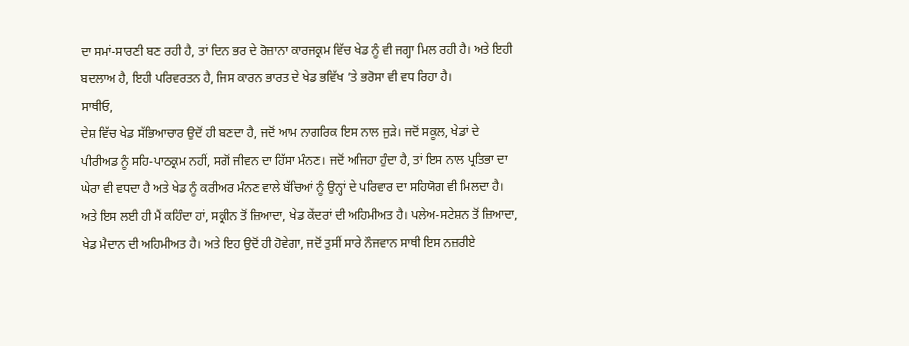ਦਾ ਸਮਾਂ-ਸਾਰਣੀ ਬਣ ਰਹੀ ਹੈ, ਤਾਂ ਦਿਨ ਭਰ ਦੇ ਰੋਜ਼ਾਨਾ ਕਾਰਜਕ੍ਰਮ ਵਿੱਚ ਖੇਡ ਨੂੰ ਵੀ ਜਗ੍ਹਾ ਮਿਲ ਰਹੀ ਹੈ। ਅਤੇ ਇਹੀ ਬਦਲਾਅ ਹੈ, ਇਹੀ ਪਰਿਵਰਤਨ ਹੈ, ਜਿਸ ਕਾਰਨ ਭਾਰਤ ਦੇ ਖੇਡ ਭਵਿੱਖ ’ਤੇ ਭਰੋਸਾ ਵੀ ਵਧ ਰਿਹਾ ਹੈ।
ਸਾਥੀਓ,
ਦੇਸ਼ ਵਿੱਚ ਖੇਡ ਸੱਭਿਆਚਾਰ ਉਦੋਂ ਹੀ ਬਣਦਾ ਹੈ, ਜਦੋਂ ਆਮ ਨਾਗਰਿਕ ਇਸ ਨਾਲ ਜੁੜੇ। ਜਦੋਂ ਸਕੂਲ, ਖੇਡਾਂ ਦੇ ਪੀਰੀਅਡ ਨੂੰ ਸਹਿ-ਪਾਠਕ੍ਰਮ ਨਹੀਂ, ਸਗੋਂ ਜੀਵਨ ਦਾ ਹਿੱਸਾ ਮੰਨਣ। ਜਦੋਂ ਅਜਿਹਾ ਹੁੰਦਾ ਹੈ, ਤਾਂ ਇਸ ਨਾਲ ਪ੍ਰਤਿਭਾ ਦਾ ਘੇਰਾ ਵੀ ਵਧਦਾ ਹੈ ਅਤੇ ਖੇਡ ਨੂੰ ਕਰੀਅਰ ਮੰਨਣ ਵਾਲੇ ਬੱਚਿਆਂ ਨੂੰ ਉਨ੍ਹਾਂ ਦੇ ਪਰਿਵਾਰ ਦਾ ਸਹਿਯੋਗ ਵੀ ਮਿਲਦਾ ਹੈ। ਅਤੇ ਇਸ ਲਈ ਹੀ ਮੈਂ ਕਹਿੰਦਾ ਹਾਂ, ਸਕ੍ਰੀਨ ਤੋਂ ਜ਼ਿਆਦਾ, ਖੇਡ ਕੇਂਦਰਾਂ ਦੀ ਅਹਿਮੀਅਤ ਹੈ। ਪਲੇਅ-ਸਟੇਸ਼ਨ ਤੋਂ ਜ਼ਿਆਦਾ, ਖੇਡ ਮੈਦਾਨ ਦੀ ਅਹਿਮੀਅਤ ਹੈ। ਅਤੇ ਇਹ ਉਦੋਂ ਹੀ ਹੋਵੇਗਾ, ਜਦੋਂ ਤੁਸੀਂ ਸਾਰੇ ਨੌਜਵਾਨ ਸਾਥੀ ਇਸ ਨਜ਼ਰੀਏ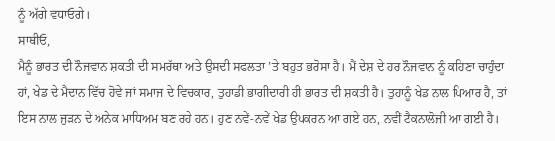ਨੂੰ ਅੱਗੇ ਵਧਾਓਗੇ।
ਸਾਥੀਓ,
ਮੈਨੂੰ ਭਾਰਤ ਦੀ ਨੌਜਵਾਨ ਸ਼ਕਤੀ ਦੀ ਸਮਰੱਥਾ ਅਤੇ ਉਸਦੀ ਸਫਲਤਾ ’ਤੇ ਬਹੁਤ ਭਰੋਸਾ ਹੈ। ਮੈਂ ਦੇਸ਼ ਦੇ ਹਰ ਨੌਜਵਾਨ ਨੂੰ ਕਹਿਣਾ ਚਾਹੁੰਦਾ ਹਾਂ, ਖੇਡ ਦੇ ਮੈਦਾਨ ਵਿੱਚ ਹੋਵੇ ਜਾਂ ਸਮਾਜ ਦੇ ਵਿਚਕਾਰ, ਤੁਹਾਡੀ ਭਾਗੀਦਾਰੀ ਹੀ ਭਾਰਤ ਦੀ ਸ਼ਕਤੀ ਹੈ। ਤੁਹਾਨੂੰ ਖੇਡ ਨਾਲ ਪਿਆਰ ਹੈ, ਤਾਂ ਇਸ ਨਾਲ ਜੁੜਨ ਦੇ ਅਨੇਕ ਮਾਧਿਅਮ ਬਣ ਰਹੇ ਹਨ। ਹੁਣ ਨਵੇਂ-ਨਵੇਂ ਖੇਡ ਉਪਕਰਨ ਆ ਗਏ ਹਨ, ਨਵੀਂ ਟੈਕਨਾਲੋਜੀ ਆ ਗਈ ਹੈ।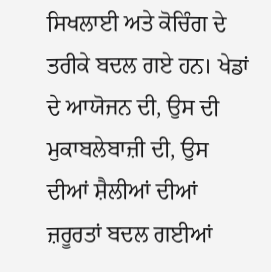ਸਿਖਲਾਈ ਅਤੇ ਕੋਚਿੰਗ ਦੇ ਤਰੀਕੇ ਬਦਲ ਗਏ ਹਨ। ਖੇਡਾਂ ਦੇ ਆਯੋਜਨ ਦੀ, ਉਸ ਦੀ ਮੁਕਾਬਲੇਬਾਜ਼ੀ ਦੀ, ਉਸ ਦੀਆਂ ਸ਼ੈਲੀਆਂ ਦੀਆਂ ਜ਼ਰੂਰਤਾਂ ਬਦਲ ਗਈਆਂ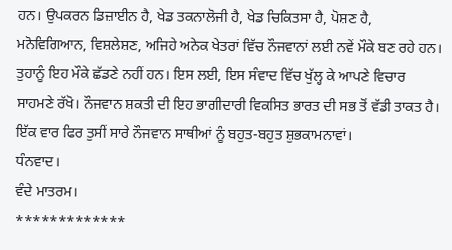ਹਨ। ਉਪਕਰਨ ਡਿਜ਼ਾਈਨ ਹੈ, ਖੇਡ ਤਕਨਾਲੋਜੀ ਹੈ, ਖੇਡ ਚਿਕਿਤਸਾ ਹੈ, ਪੋਸ਼ਣ ਹੈ, ਮਨੋਵਿਗਿਆਨ, ਵਿਸ਼ਲੇਸ਼ਣ, ਅਜਿਹੇ ਅਨੇਕ ਖੇਤਰਾਂ ਵਿੱਚ ਨੌਜਵਾਨਾਂ ਲਈ ਨਵੇਂ ਮੌਕੇ ਬਣ ਰਹੇ ਹਨ। ਤੁਹਾਨੂੰ ਇਹ ਮੌਕੇ ਛੱਡਣੇ ਨਹੀਂ ਹਨ। ਇਸ ਲਈ, ਇਸ ਸੰਵਾਦ ਵਿੱਚ ਖੁੱਲ੍ਹ ਕੇ ਆਪਣੇ ਵਿਚਾਰ ਸਾਹਮਣੇ ਰੱਖੋ। ਨੌਜਵਾਨ ਸ਼ਕਤੀ ਦੀ ਇਹ ਭਾਗੀਦਾਰੀ ਵਿਕਸਿਤ ਭਾਰਤ ਦੀ ਸਭ ਤੋਂ ਵੱਡੀ ਤਾਕਤ ਹੈ। ਇੱਕ ਵਾਰ ਫਿਰ ਤੁਸੀਂ ਸਾਰੇ ਨੌਜਵਾਨ ਸਾਥੀਆਂ ਨੂੰ ਬਹੁਤ-ਬਹੁਤ ਸ਼ੁਭਕਾਮਨਾਵਾਂ।
ਧੰਨਵਾਦ।
ਵੰਦੇ ਮਾਤਰਮ।
*************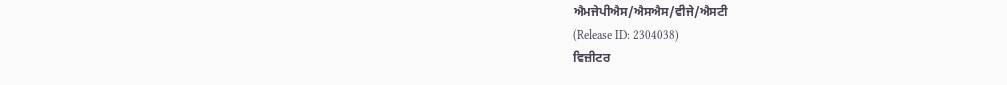ਐਮਜੇਪੀਐਸ/ਐਸਐਸ/ਵੀਜੇ/ਐਸਟੀ
(Release ID: 2304038)
ਵਿਜ਼ੀਟਰ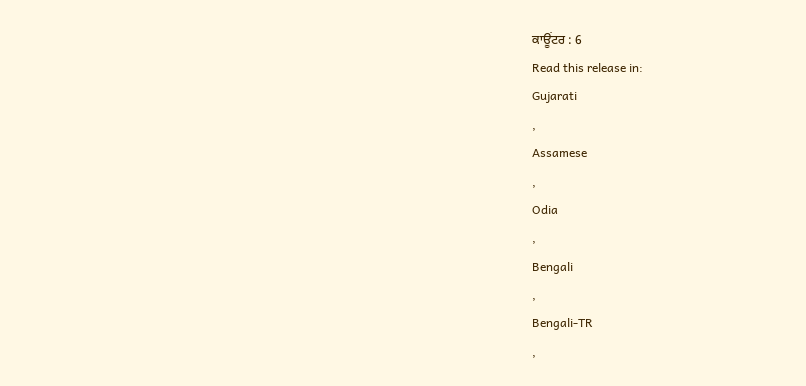ਕਾਊਂਟਰ : 6
Read this release in:
Gujarati
,
Assamese
,
Odia
,
Bengali
,
Bengali-TR
,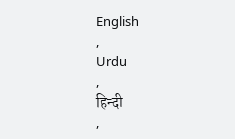English
,
Urdu
,
हिन्दी
,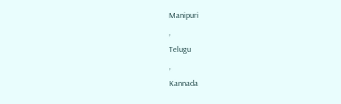Manipuri
,
Telugu
,
Kannada